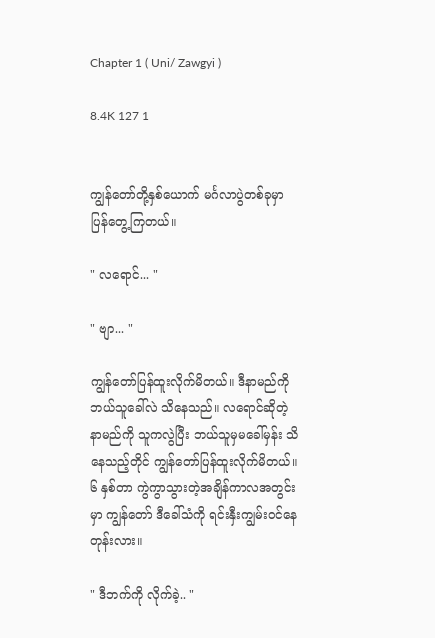Chapter 1 ( Uni/ Zawgyi )

8.4K 127 1


ကျွန်တော်တို့နှစ်ယောက် မင်္ဂလာပွဲတစ်ခုမှာ ပြန်တွေ့ကြတယ်။

" လရောင်... "

" ဗျာ... "

ကျွန်တော်ပြန်ထူးလိုက်မိတယ်။ ဒီနာမည်ကို ဘယ်သူခေါ်လဲ သိနေသည်။ လရောင်ဆိုတဲ့ နာမည်ကို သူကလွဲပြီး ဘယ်သူမှမခေါ်မှန်း သိနေသည့်တိုင် ကျွန်တော်ပြန်ထူးလိုက်မိတယ်။ ၆ နှစ်တာ ကွဲကွာသွားတဲ့အချိန်ကာလအတွင်းမှာ ကျွန်တော် ဒီခေါ်သံကို ရင်းနှီးကျွမ်းဝင်နေတုန်းလား။

" ဒီဘက်ကို လိုက်ခဲ့.. "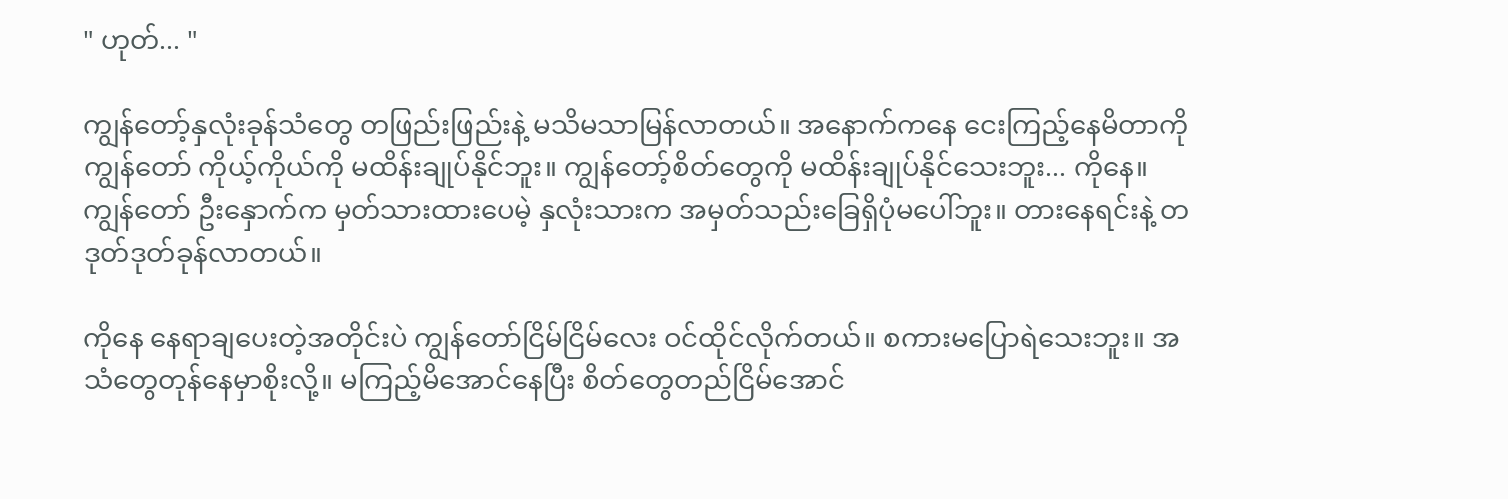" ဟုတ်... "

ကျွန်တော့်နှလုံးခုန်သံတွေ တဖြည်းဖြည်းနဲ့ မသိမသာမြန်လာတယ်။ အနောက်ကနေ ငေးကြည့်နေမိတာကို ကျွန်တော် ကိုယ့်ကိုယ်ကို မထိန်းချုပ်နိုင်ဘူး။ ကျွန်တော့်စိတ်တွေကို မထိန်းချုပ်နိုင်သေးဘူး... ကိုနေ။ ကျွန်တော် ဦးနှောက်က မှတ်သားထားပေမဲ့ နှလုံးသားက အမှတ်သည်းခြေရှိပုံမပေါ်ဘူး။ တားနေရင်းနဲ့ တဒုတ်ဒုတ်ခုန်လာတယ်။

ကိုနေ နေရာချပေးတဲ့အတိုင်းပဲ ကျွန်တော်ငြိမ်ငြိမ်လေး ဝင်ထိုင်လိုက်တယ်။ စကားမပြောရဲသေးဘူး။ အသံတွေတုန်နေမှာစိုးလို့။ မကြည့်မိအောင်နေပြီး စိတ်တွေတည်ငြိမ်အောင်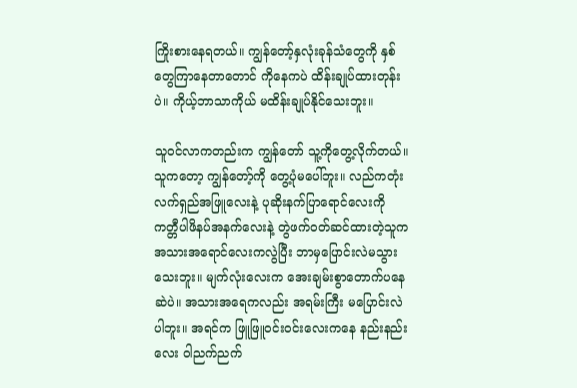ကြိုးစားနေရတယ်။ ကျွန်တော့်နှလုံးခုန်သံတွေကို နှစ်တွေကြာနေတာတောင် ကိုနေကပဲ ထိန်းချုပ်ထားတုန်းပဲ။ ကိုယ့်ဘာသာကိုယ် မထိန်းချုပ်နိုင်သေးဘူး။

သူဝင်လာကတည်းက ကျွန်တော် သူ့ကိုတွေ့လိုက်တယ်။ သူကတော့ ကျွန်တော့်ကို တွေ့ပုံမပေါ်ဘူး။ လည်ကတုံးလက်ရှည်အဖြူလေးနဲ့ ပုဆိုးနက်ပြာရောင်လေးကို ကတ္တီပါဖိနပ်အနက်လေးနဲ့ တွဲဖက်ဝတ်ဆင်ထားတဲ့သူက အသားအရောင်လေးကလွဲပြီး ဘာမှပြောင်းလဲမသွားသေးဘူး။ မျက်လုံးလေးက အေးချမ်းစွာတောက်ပနေဆဲပဲ။ အသားအရေကလည်း အရမ်းကြီး မပြောင်းလဲပါဘူး။ အရင်က ဖြူဖြူဝင်းဝင်းလေးကနေ နည်းနည်းလေး ဝါညက်ညက်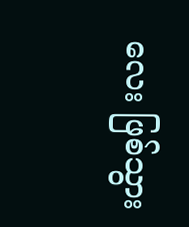လေး ဖြစ်သွား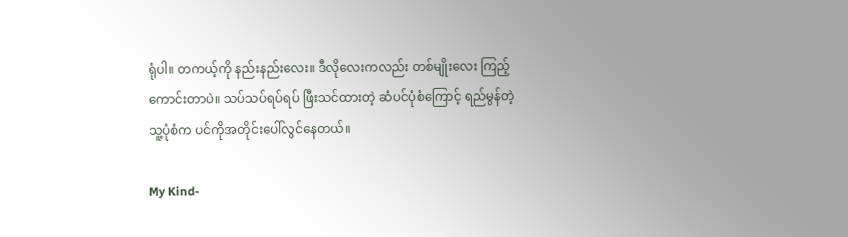ရုံပါ။ တကယ့်ကို နည်းနည်းလေး။ ဒီလိုလေးကလည်း တစ်မျိုးလေး ကြည့်ကောင်းတာပဲ။ သပ်သပ်ရပ်ရပ် ဖြီးသင်ထားတဲ့ ဆံပင်ပုံစံကြောင့် ရည်မွန်တဲ့သူ့ပုံစံက ပင်ကိုအတိုင်းပေါ်လွင်နေတယ်။

My Kind-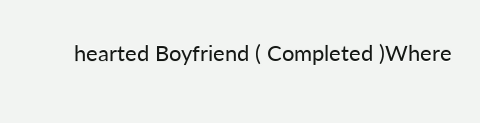hearted Boyfriend ( Completed )Where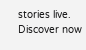stories live. Discover now